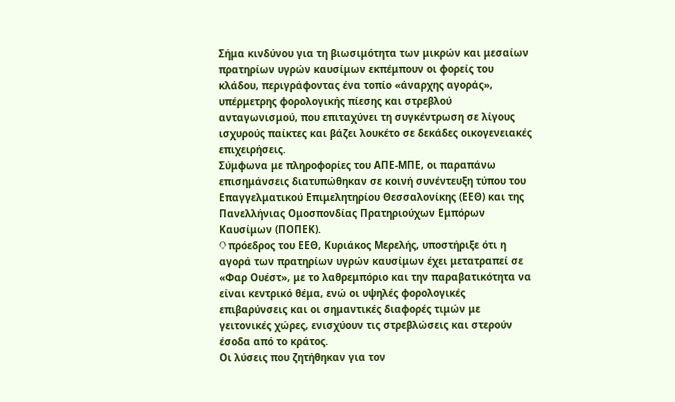Σήμα κινδύνου για τη βιωσιμότητα των μικρών και μεσαίων πρατηρίων υγρών καυσίμων εκπέμπουν οι φορείς του κλάδου, περιγράφοντας ένα τοπίο «άναρχης αγοράς», υπέρμετρης φορολογικής πίεσης και στρεβλού ανταγωνισμού, που επιταχύνει τη συγκέντρωση σε λίγους ισχυρούς παίκτες και βάζει λουκέτο σε δεκάδες οικογενειακές επιχειρήσεις.
Σύμφωνα με πληροφορίες του ΑΠΕ-ΜΠΕ, οι παραπάνω επισημάνσεις διατυπώθηκαν σε κοινή συνέντευξη τύπου του Επαγγελματικού Επιμελητηρίου Θεσσαλονίκης (ΕΕΘ) και της Πανελλήνιας Ομοσπονδίας Πρατηριούχων Εμπόρων Καυσίμων (ΠΟΠΕΚ).
O πρόεδρος του ΕΕΘ, Κυριάκος Μερελής, υποστήριξε ότι η αγορά των πρατηρίων υγρών καυσίμων έχει μετατραπεί σε «Φαρ Ουέστ», με το λαθρεμπόριο και την παραβατικότητα να είναι κεντρικό θέμα, ενώ οι υψηλές φορολογικές επιβαρύνσεις και οι σημαντικές διαφορές τιμών με γειτονικές χώρες, ενισχύουν τις στρεβλώσεις και στερούν έσοδα από το κράτος.
Οι λύσεις που ζητήθηκαν για τον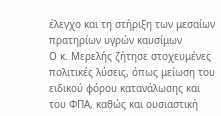έλεγχο και τη στήριξη των μεσαίων πρατηρίων υγρών καυσίμων
Ο κ. Μερελής ζήτησε στοχευμένες πολιτικές λύσεις, όπως μείωση του ειδικού φόρου κατανάλωσης και του ΦΠΑ, καθώς και ουσιαστική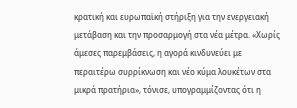κρατική και ευρωπαϊκή στήριξη για την ενεργειακή μετάβαση και την προσαρμογή στα νέα μέτρα. «Χωρίς άμεσες παρεμβάσεις, η αγορά κινδυνεύει με περαιτέρω συρρίκνωση και νέο κύμα λουκέτων στα μικρά πρατήρια», τόνισε, υπογραμμίζοντας ότι η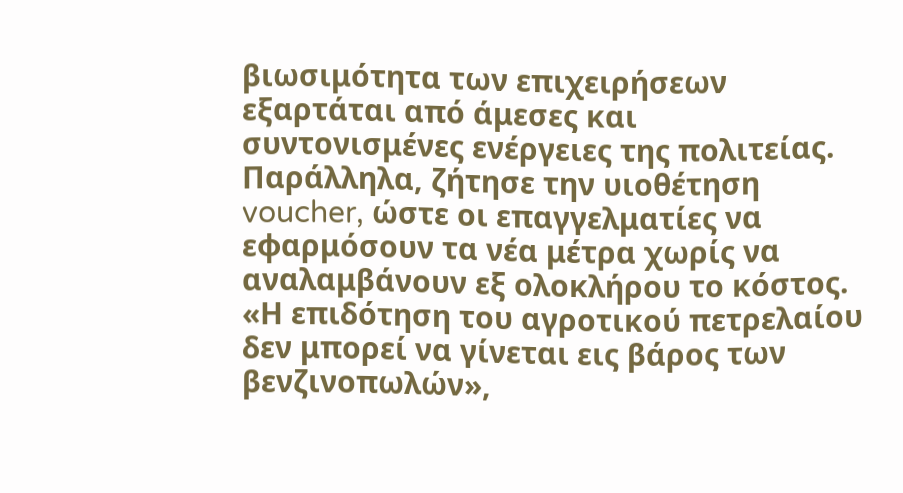βιωσιμότητα των επιχειρήσεων εξαρτάται από άμεσες και συντονισμένες ενέργειες της πολιτείας.
Παράλληλα, ζήτησε την υιοθέτηση voucher, ώστε οι επαγγελματίες να εφαρμόσουν τα νέα μέτρα χωρίς να αναλαμβάνουν εξ ολοκλήρου το κόστος. «Η επιδότηση του αγροτικού πετρελαίου δεν μπορεί να γίνεται εις βάρος των βενζινοπωλών»,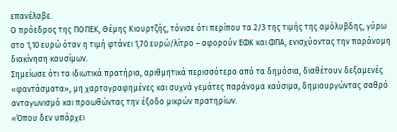επανέλαβε.
Ο πρόεδρος της ΠΟΠΕΚ, Θέμης Κιουρτζής, τόνισε ότι περίπου τα 2/3 της τιμής της αμόλυβδης, γύρω στο 1,10 ευρώ όταν η τιμή φτάνει 1,70 ευρώ/λίτρο – αφορούν ΕΦΚ και ΦΠΑ, ενισχύοντας την παράνομη διακίνηση καυσίμων.
Σημείωσε ότι τα ιδιωτικά πρατήρια, αριθμητικά περισσότερα από τα δημόσια, διαθέτουν δεξαμενές «φαντάσματα», μη χαρτογραφημένες και συχνά γεμάτες παράνομα καύσιμα, δημιουργώντας σαθρό ανταγωνισμό και προωθώντας την έξοδο μικρών πρατηρίων.
«Όπου δεν υπάρχει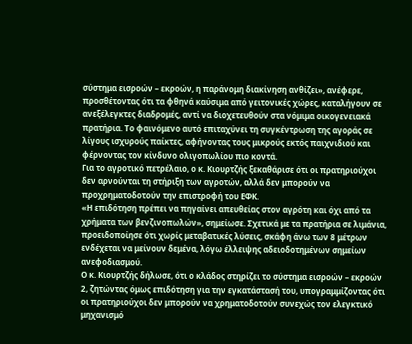σύστημα εισροών – εκροών, η παράνομη διακίνηση ανθίζει», ανέφερε, προσθέτοντας ότι τα φθηνά καύσιμα από γειτονικές χώρες, καταλήγουν σε ανεξέλεγκτες διαδρομές, αντί να διοχετευθούν στα νόμιμα οικογενειακά πρατήρια. Το φαινόμενο αυτό επιταχύνει τη συγκέντρωση της αγοράς σε λίγους ισχυρούς παίκτες, αφήνοντας τους μικρούς εκτός παιχνιδιού και φέρνοντας τον κίνδυνο ολιγοπωλίου πιο κοντά.
Για το αγροτικό πετρέλαιο, ο κ. Κιουρτζής ξεκαθάρισε ότι οι πρατηριούχοι δεν αρνούνται τη στήριξη των αγροτών, αλλά δεν μπορούν να προχρηματοδοτούν την επιστροφή του ΕΦΚ.
«Η επιδότηση πρέπει να πηγαίνει απευθείας στον αγρότη και όχι από τα χρήματα των βενζινοπωλών», σημείωσε. Σχετικά με τα πρατήρια σε λιμάνια, προειδοποίησε ότι χωρίς μεταβατικές λύσεις, σκάφη άνω των 8 μέτρων ενδέχεται να μείνουν δεμένα, λόγω έλλειψης αδειοδοτημένων σημείων ανεφοδιασμού.
Ο κ. Κιουρτζής δήλωσε, ότι ο κλάδος στηρίζει το σύστημα εισροών – εκροών 2, ζητώντας όμως επιδότηση για την εγκατάστασή του, υπογραμμίζοντας ότι οι πρατηριούχοι δεν μπορούν να χρηματοδοτούν συνεχώς τον ελεγκτικό μηχανισμό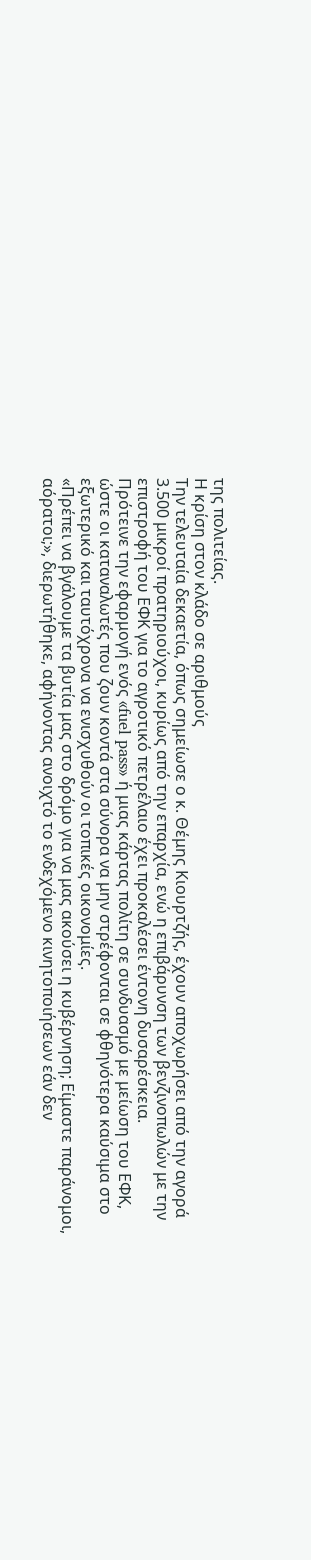της πολιτείας.
Η κρίση στον κλάδο σε αριθμούς
Την τελευταία δεκαετία, όπως σημείωσε ο κ. Θέμης Κιουρτζής, έχουν αποχωρήσει από την αγορά 3.500 μικροί πρατηριούχοι, κυρίως από την επαρχία, ενώ η επιβάρυνση των βενζινοπωλών με την επιστροφή του ΕΦΚ για το αγροτικό πετρέλαιο έχει προκαλέσει έντονη δυσαρέσκεια.
Πρότεινε την εφαρμογή ενός «fuel pass» ή μιας κάρτας πολίτη σε συνδυασμό με μείωση του ΕΦΚ, ώστε οι καταναλωτές που ζουν κοντά στα σύνορα να μην στρέφονται σε φθηνότερα καύσιμα στο εξωτερικό και ταυτόχρονα να ενισχυθούν οι τοπικές οικονομίες.
«Πρέπει να βγάλουμε τα βυτία μας στο δρόμο για να μας ακούσει η κυβέρνηση; Είμαστε παράνομοι, αόρατοι;», διερωτήθηκε, αφήνοντας ανοιχτό το ενδεχόμενο κινητοποιήσεων εάν δεν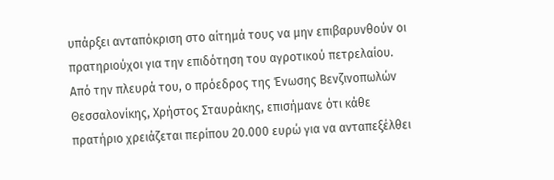υπάρξει ανταπόκριση στο αίτημά τους να μην επιβαρυνθούν οι πρατηριούχοι για την επιδότηση του αγροτικού πετρελαίου.
Από την πλευρά του, ο πρόεδρος της Ένωσης Βενζινοπωλών Θεσσαλονίκης, Χρήστος Σταυράκης, επισήμανε ότι κάθε πρατήριο χρειάζεται περίπου 20.000 ευρώ για να ανταπεξέλθει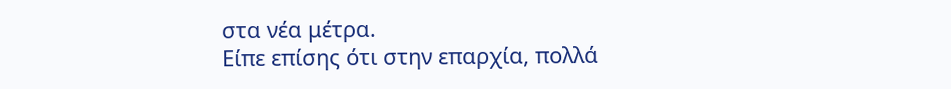στα νέα μέτρα.
Είπε επίσης ότι στην επαρχία, πολλά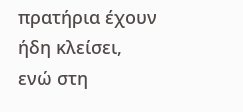πρατήρια έχουν ήδη κλείσει, ενώ στη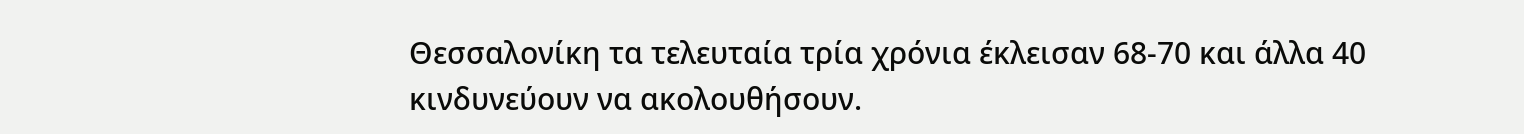Θεσσαλονίκη τα τελευταία τρία χρόνια έκλεισαν 68-70 και άλλα 40 κινδυνεύουν να ακολουθήσουν.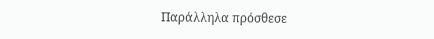Παράλληλα πρόσθεσε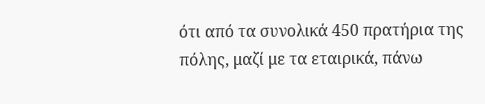ότι από τα συνολικά 450 πρατήρια της πόλης, μαζί με τα εταιρικά, πάνω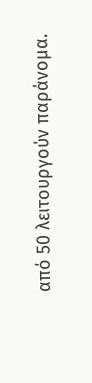από 50 λειτουργούν παράνομα.